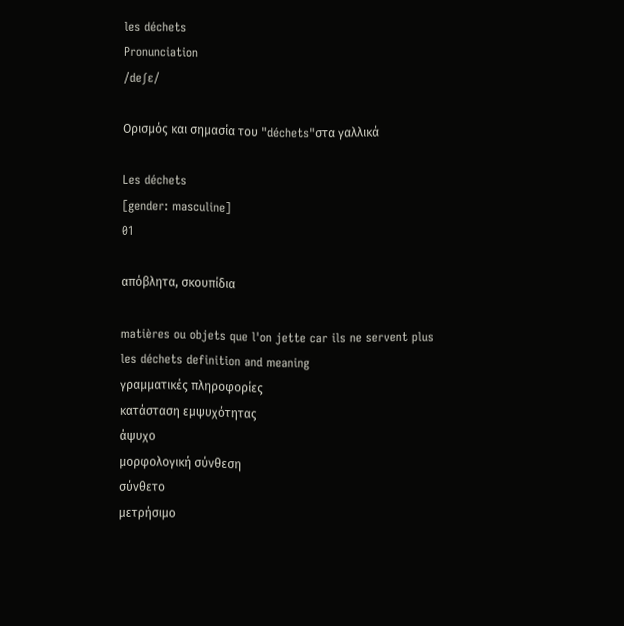les déchets
Pronunciation
/deʃɛ/

Ορισμός και σημασία του "déchets"στα γαλλικά

Les déchets
[gender: masculine]
01

απόβλητα, σκουπίδια

matières ou objets que l'on jette car ils ne servent plus
les déchets definition and meaning
γραμματικές πληροφορίες
κατάσταση εμψυχότητας
άψυχο
μορφολογική σύνθεση
σύνθετο
μετρήσιμο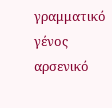γραμματικό γένος
αρσενικό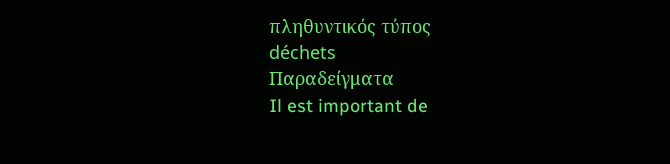πληθυντικός τύπος
déchets
Παραδείγματα
Il est important de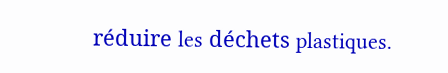réduire les déchets plastiques.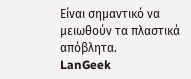Είναι σημαντικό να μειωθούν τα πλαστικά απόβλητα.
LanGeek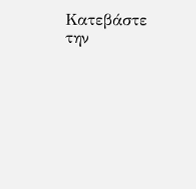Κατεβάστε την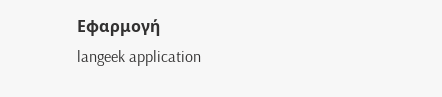Εφαρμογή
langeek application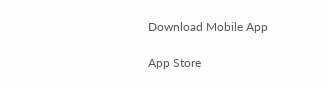Download Mobile App

App Store